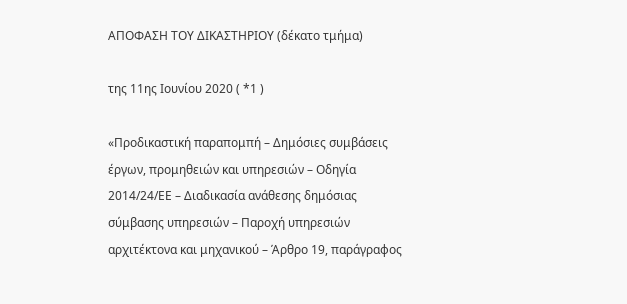ΑΠΟΦΑΣΗ ΤΟΥ ΔΙΚΑΣΤΗΡΙΟΥ (δέκατο τμήμα)

της 11ης Ιουνίου 2020 ( *1 )

«Προδικαστική παραπομπή – Δημόσιες συμβάσεις έργων, προμηθειών και υπηρεσιών – Οδηγία 2014/24/ΕΕ – Διαδικασία ανάθεσης δημόσιας σύμβασης υπηρεσιών – Παροχή υπηρεσιών αρχιτέκτονα και μηχανικού – Άρθρο 19, παράγραφος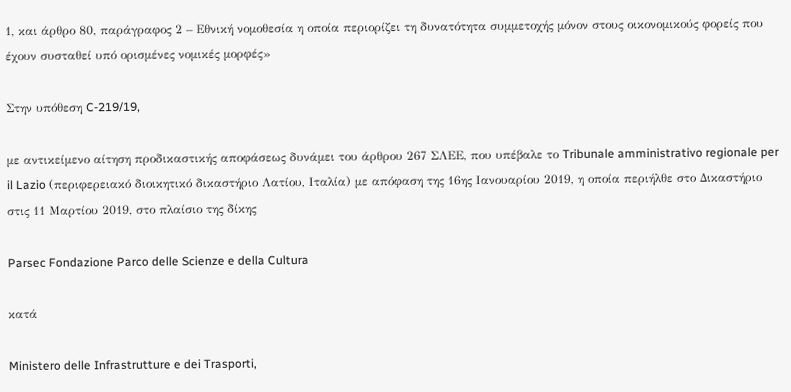1, και άρθρο 80, παράγραφος 2 – Εθνική νομοθεσία η οποία περιορίζει τη δυνατότητα συμμετοχής μόνον στους οικονομικούς φορείς που έχουν συσταθεί υπό ορισμένες νομικές μορφές»

Στην υπόθεση C‑219/19,

με αντικείμενο αίτηση προδικαστικής αποφάσεως δυνάμει του άρθρου 267 ΣΛΕΕ, που υπέβαλε το Tribunale amministrativo regionale per il Lazio (περιφερειακό διοικητικό δικαστήριο Λατίου, Ιταλία) με απόφαση της 16ης Ιανουαρίου 2019, η οποία περιήλθε στο Δικαστήριο στις 11 Μαρτίου 2019, στο πλαίσιο της δίκης

Parsec Fondazione Parco delle Scienze e della Cultura

κατά

Ministero delle Infrastrutture e dei Trasporti,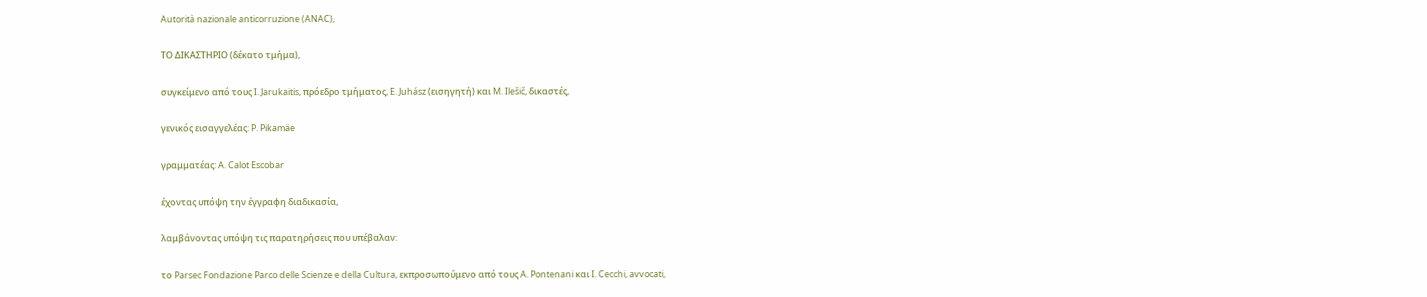Autorità nazionale anticorruzione (ANAC),

ΤΟ ΔΙΚΑΣΤΗΡΙΟ (δέκατο τμήμα),

συγκείμενο από τους I. Jarukaitis, πρόεδρο τμήματος, E. Juhász (εισηγητή) και M. Ilešič, δικαστές,

γενικός εισαγγελέας: P. Pikamäe

γραμματέας: A. Calot Escobar

έχοντας υπόψη την έγγραφη διαδικασία,

λαμβάνοντας υπόψη τις παρατηρήσεις που υπέβαλαν:

το Parsec Fondazione Parco delle Scienze e della Cultura, εκπροσωπούμενο από τους A. Pontenani και I. Cecchi, avvocati,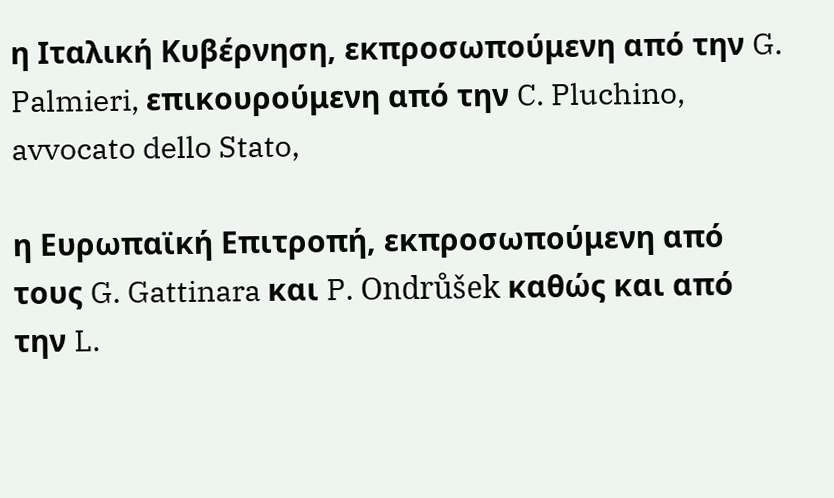η Ιταλική Κυβέρνηση, εκπροσωπούμενη από την G. Palmieri, επικουρούμενη από την C. Pluchino, avvocato dello Stato,

η Ευρωπαϊκή Επιτροπή, εκπροσωπούμενη από τους G. Gattinara και P. Ondrůšek καθώς και από την L.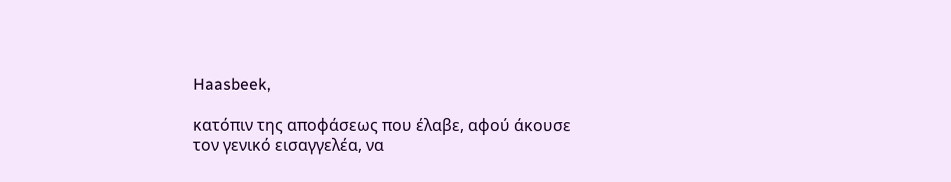Haasbeek,

κατόπιν της αποφάσεως που έλαβε, αφού άκουσε τον γενικό εισαγγελέα, να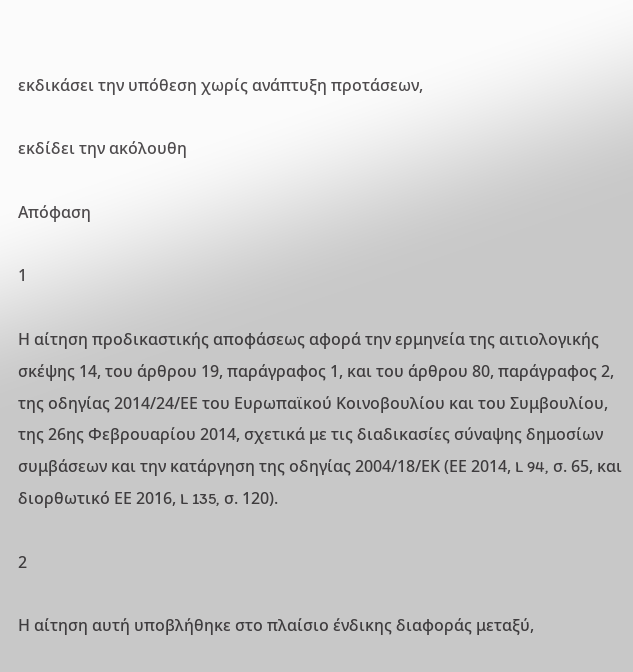εκδικάσει την υπόθεση χωρίς ανάπτυξη προτάσεων,

εκδίδει την ακόλουθη

Απόφαση

1

Η αίτηση προδικαστικής αποφάσεως αφορά την ερμηνεία της αιτιολογικής σκέψης 14, του άρθρου 19, παράγραφος 1, και του άρθρου 80, παράγραφος 2, της οδηγίας 2014/24/ΕΕ του Ευρωπαϊκού Κοινοβουλίου και του Συμβουλίου, της 26ης Φεβρουαρίου 2014, σχετικά με τις διαδικασίες σύναψης δημοσίων συμβάσεων και την κατάργηση της οδηγίας 2004/18/ΕΚ (ΕΕ 2014, L 94, σ. 65, και διορθωτικό ΕΕ 2016, L 135, σ. 120).

2

Η αίτηση αυτή υποβλήθηκε στο πλαίσιο ένδικης διαφοράς μεταξύ,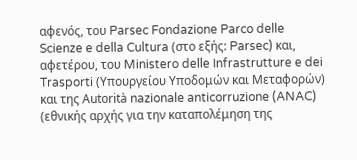αφενός, του Parsec Fondazione Parco delle Scienze e della Cultura (στο εξής: Parsec) και, αφετέρου, του Ministero delle Infrastrutture e dei Trasporti (Υπουργείου Υποδομών και Μεταφορών) και της Autorità nazionale anticorruzione (ANAC) (εθνικής αρχής για την καταπολέμηση της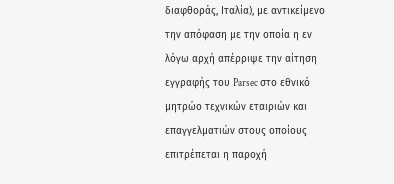διαφθοράς, Ιταλία), με αντικείμενο την απόφαση με την οποία η εν λόγω αρχή απέρριψε την αίτηση εγγραφής του Parsec στο εθνικό μητρώο τεχνικών εταιριών και επαγγελματιών στους οποίους επιτρέπεται η παροχή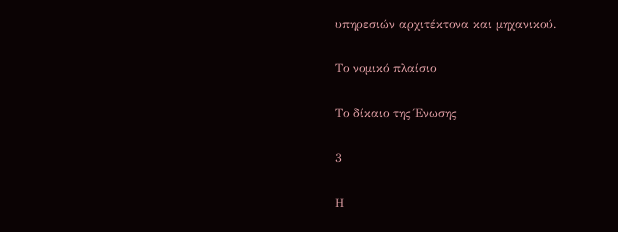υπηρεσιών αρχιτέκτονα και μηχανικού.

Το νομικό πλαίσιο

Το δίκαιο της Ένωσης

3

Η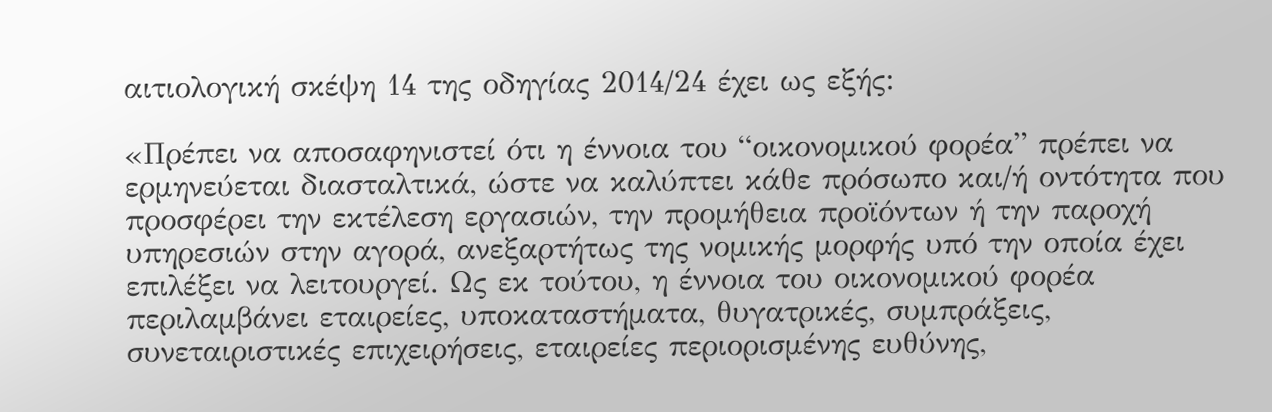αιτιολογική σκέψη 14 της οδηγίας 2014/24 έχει ως εξής:

«Πρέπει να αποσαφηνιστεί ότι η έννοια του “οικονομικού φορέα” πρέπει να ερμηνεύεται διασταλτικά, ώστε να καλύπτει κάθε πρόσωπο και/ή οντότητα που προσφέρει την εκτέλεση εργασιών, την προμήθεια προϊόντων ή την παροχή υπηρεσιών στην αγορά, ανεξαρτήτως της νομικής μορφής υπό την οποία έχει επιλέξει να λειτουργεί. Ως εκ τούτου, η έννοια του οικονομικού φορέα περιλαμβάνει εταιρείες, υποκαταστήματα, θυγατρικές, συμπράξεις, συνεταιριστικές επιχειρήσεις, εταιρείες περιορισμένης ευθύνης,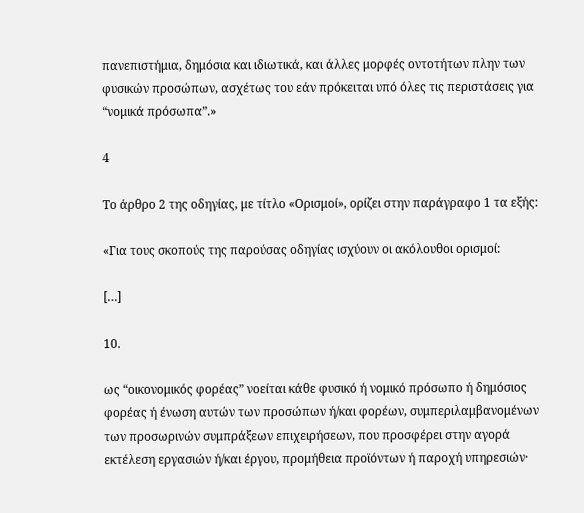πανεπιστήμια, δημόσια και ιδιωτικά, και άλλες μορφές οντοτήτων πλην των φυσικών προσώπων, ασχέτως του εάν πρόκειται υπό όλες τις περιστάσεις για “νομικά πρόσωπα”.»

4

Το άρθρο 2 της οδηγίας, με τίτλο «Ορισμοί», ορίζει στην παράγραφο 1 τα εξής:

«Για τους σκοπούς της παρούσας οδηγίας ισχύουν οι ακόλουθοι ορισμοί:

[…]

10.

ως “οικονομικός φορέας” νοείται κάθε φυσικό ή νομικό πρόσωπο ή δημόσιος φορέας ή ένωση αυτών των προσώπων ή/και φορέων, συμπεριλαμβανομένων των προσωρινών συμπράξεων επιχειρήσεων, που προσφέρει στην αγορά εκτέλεση εργασιών ή/και έργου, προμήθεια προϊόντων ή παροχή υπηρεσιών·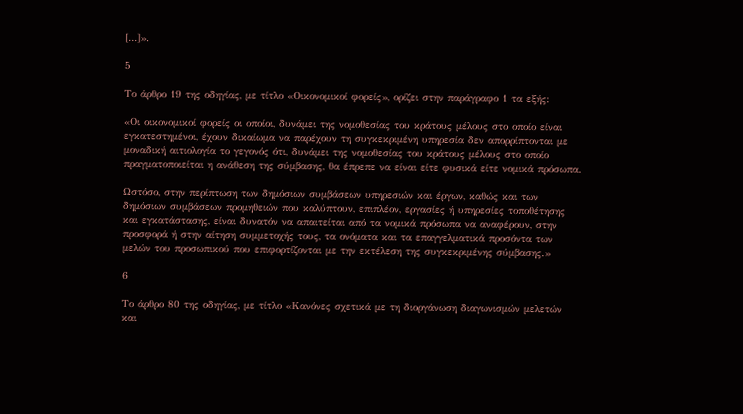[…]».

5

Το άρθρο 19 της οδηγίας, με τίτλο «Οικονομικοί φορείς», ορίζει στην παράγραφο 1 τα εξής:

«Οι οικονομικοί φορείς οι οποίοι, δυνάμει της νομοθεσίας του κράτους μέλους στο οποίο είναι εγκατεστημένοι, έχουν δικαίωμα να παρέχουν τη συγκεκριμένη υπηρεσία δεν απορρίπτονται με μοναδική αιτιολογία το γεγονός ότι, δυνάμει της νομοθεσίας του κράτους μέλους στο οποίο πραγματοποιείται η ανάθεση της σύμβασης, θα έπρεπε να είναι είτε φυσικά είτε νομικά πρόσωπα.

Ωστόσο, στην περίπτωση των δημόσιων συμβάσεων υπηρεσιών και έργων, καθώς και των δημόσιων συμβάσεων προμηθειών που καλύπτουν, επιπλέον, εργασίες ή υπηρεσίες τοποθέτησης και εγκατάστασης, είναι δυνατόν να απαιτείται από τα νομικά πρόσωπα να αναφέρουν, στην προσφορά ή στην αίτηση συμμετοχής τους, τα ονόματα και τα επαγγελματικά προσόντα των μελών του προσωπικού που επιφορτίζονται με την εκτέλεση της συγκεκριμένης σύμβασης.»

6

Το άρθρο 80 της οδηγίας, με τίτλο «Κανόνες σχετικά με τη διοργάνωση διαγωνισμών μελετών και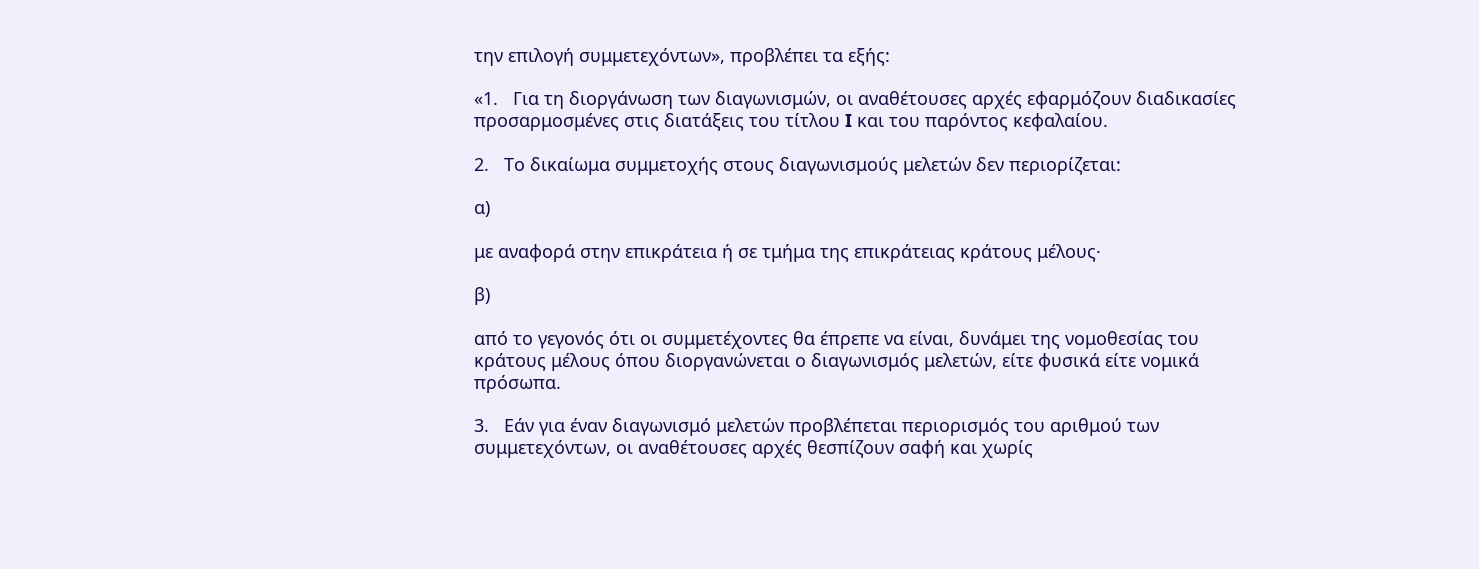την επιλογή συμμετεχόντων», προβλέπει τα εξής:

«1.   Για τη διοργάνωση των διαγωνισμών, οι αναθέτουσες αρχές εφαρμόζουν διαδικασίες προσαρμοσμένες στις διατάξεις του τίτλου I και του παρόντος κεφαλαίου.

2.   Το δικαίωμα συμμετοχής στους διαγωνισμούς μελετών δεν περιορίζεται:

α)

με αναφορά στην επικράτεια ή σε τμήμα της επικράτειας κράτους μέλους·

β)

από το γεγονός ότι οι συμμετέχοντες θα έπρεπε να είναι, δυνάμει της νομοθεσίας του κράτους μέλους όπου διοργανώνεται ο διαγωνισμός μελετών, είτε φυσικά είτε νομικά πρόσωπα.

3.   Εάν για έναν διαγωνισμό μελετών προβλέπεται περιορισμός του αριθμού των συμμετεχόντων, οι αναθέτουσες αρχές θεσπίζουν σαφή και χωρίς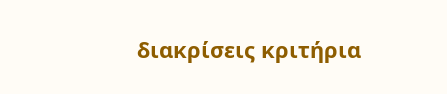διακρίσεις κριτήρια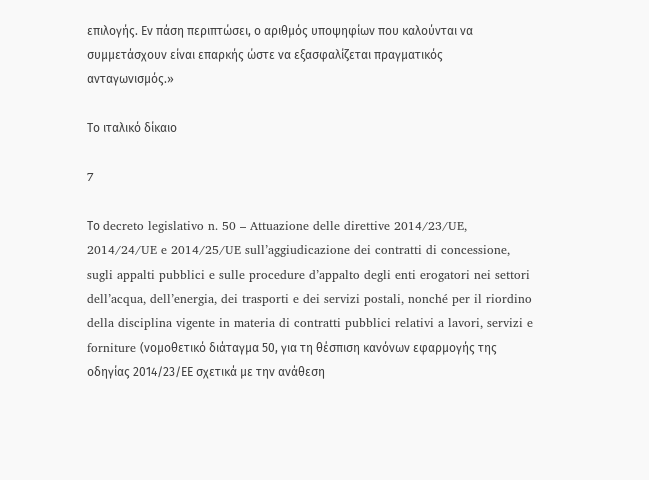επιλογής. Εν πάση περιπτώσει, ο αριθμός υποψηφίων που καλούνται να συμμετάσχουν είναι επαρκής ώστε να εξασφαλίζεται πραγματικός ανταγωνισμός.»

Το ιταλικό δίκαιο

7

Το decreto legislativo n. 50 – Attuazione delle direttive 2014/23/UE, 2014/24/UE e 2014/25/UE sull’aggiudicazione dei contratti di concessione, sugli appalti pubblici e sulle procedure d’appalto degli enti erogatori nei settori dell’acqua, dell’energia, dei trasporti e dei servizi postali, nonché per il riordino della disciplina vigente in materia di contratti pubblici relativi a lavori, servizi e forniture (νομοθετικό διάταγμα 50, για τη θέσπιση κανόνων εφαρμογής της οδηγίας 2014/23/ΕΕ σχετικά με την ανάθεση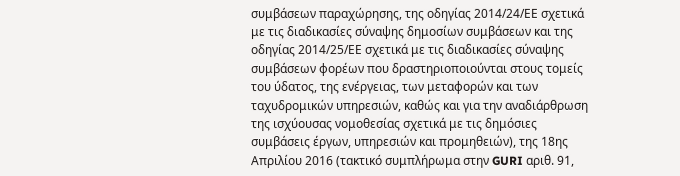συμβάσεων παραχώρησης, της οδηγίας 2014/24/ΕΕ σχετικά με τις διαδικασίες σύναψης δημοσίων συμβάσεων και της οδηγίας 2014/25/ΕΕ σχετικά με τις διαδικασίες σύναψης συμβάσεων φορέων που δραστηριοποιούνται στους τομείς του ύδατος, της ενέργειας, των μεταφορών και των ταχυδρομικών υπηρεσιών, καθώς και για την αναδιάρθρωση της ισχύουσας νομοθεσίας σχετικά με τις δημόσιες συμβάσεις έργων, υπηρεσιών και προμηθειών), της 18ης Απριλίου 2016 (τακτικό συμπλήρωμα στην GURI αριθ. 91,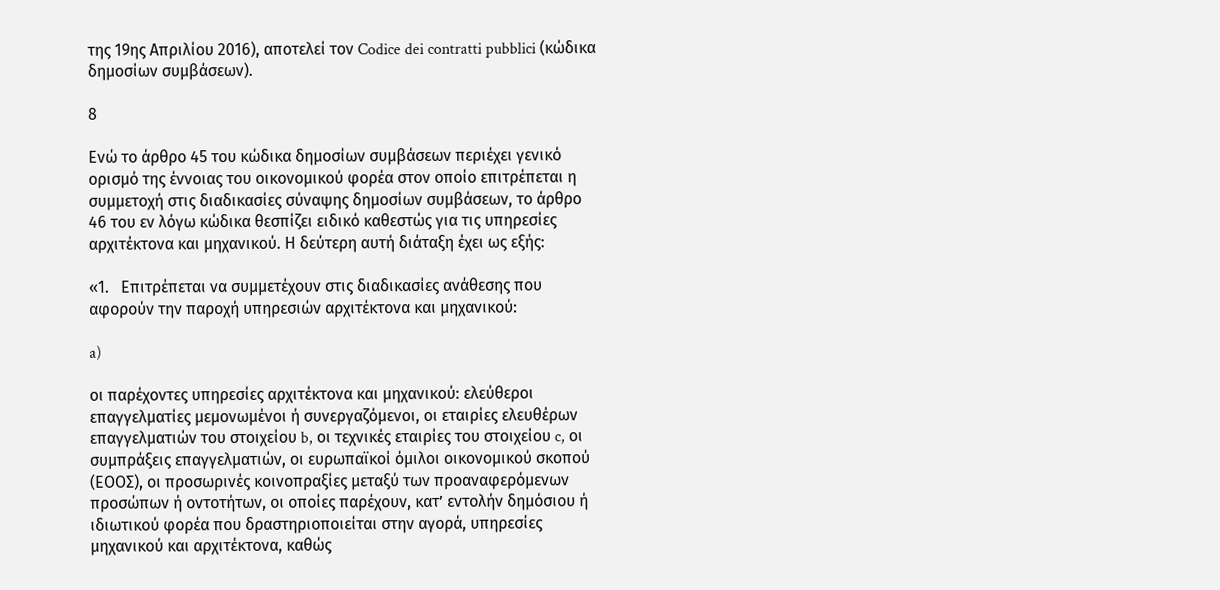της 19ης Απριλίου 2016), αποτελεί τον Codice dei contratti pubblici (κώδικα δημοσίων συμβάσεων).

8

Ενώ το άρθρο 45 του κώδικα δημοσίων συμβάσεων περιέχει γενικό ορισμό της έννοιας του οικονομικού φορέα στον οποίο επιτρέπεται η συμμετοχή στις διαδικασίες σύναψης δημοσίων συμβάσεων, το άρθρο 46 του εν λόγω κώδικα θεσπίζει ειδικό καθεστώς για τις υπηρεσίες αρχιτέκτονα και μηχανικού. Η δεύτερη αυτή διάταξη έχει ως εξής:

«1.   Επιτρέπεται να συμμετέχουν στις διαδικασίες ανάθεσης που αφορούν την παροχή υπηρεσιών αρχιτέκτονα και μηχανικού:

a)

οι παρέχοντες υπηρεσίες αρχιτέκτονα και μηχανικού: ελεύθεροι επαγγελματίες μεμονωμένοι ή συνεργαζόμενοι, οι εταιρίες ελευθέρων επαγγελματιών του στοιχείου b, οι τεχνικές εταιρίες του στοιχείου c, οι συμπράξεις επαγγελματιών, οι ευρωπαϊκοί όμιλοι οικονομικού σκοπού (ΕΟΟΣ), οι προσωρινές κοινοπραξίες μεταξύ των προαναφερόμενων προσώπων ή οντοτήτων, οι οποίες παρέχουν, κατ’ εντολήν δημόσιου ή ιδιωτικού φορέα που δραστηριοποιείται στην αγορά, υπηρεσίες μηχανικού και αρχιτέκτονα, καθώς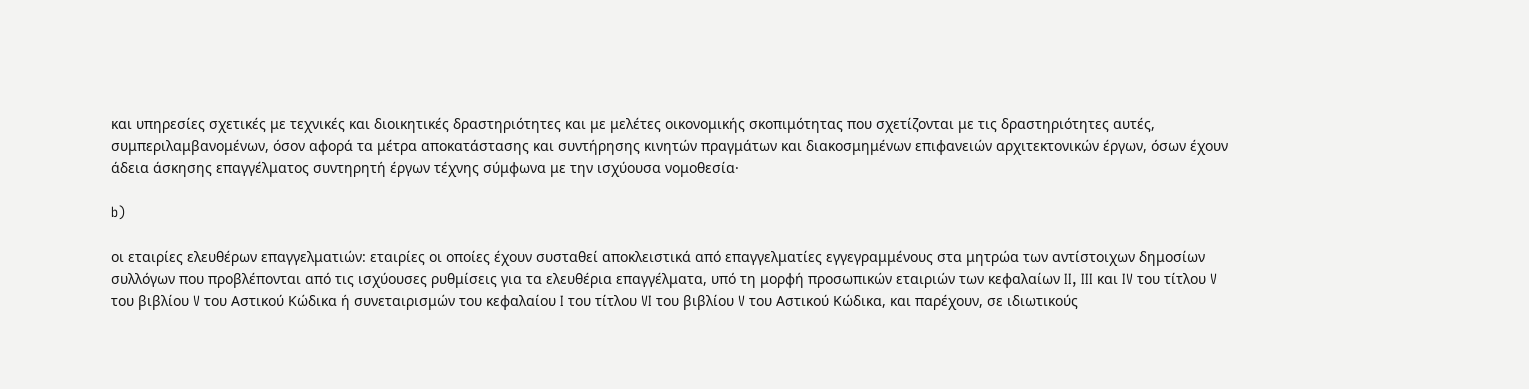και υπηρεσίες σχετικές με τεχνικές και διοικητικές δραστηριότητες και με μελέτες οικονομικής σκοπιμότητας που σχετίζονται με τις δραστηριότητες αυτές, συμπεριλαμβανομένων, όσον αφορά τα μέτρα αποκατάστασης και συντήρησης κινητών πραγμάτων και διακοσμημένων επιφανειών αρχιτεκτονικών έργων, όσων έχουν άδεια άσκησης επαγγέλματος συντηρητή έργων τέχνης σύμφωνα με την ισχύουσα νομοθεσία·

b)

οι εταιρίες ελευθέρων επαγγελματιών: εταιρίες οι οποίες έχουν συσταθεί αποκλειστικά από επαγγελματίες εγγεγραμμένους στα μητρώα των αντίστοιχων δημοσίων συλλόγων που προβλέπονται από τις ισχύουσες ρυθμίσεις για τα ελευθέρια επαγγέλματα, υπό τη μορφή προσωπικών εταιριών των κεφαλαίων II, III και IV του τίτλου V του βιβλίου V του Αστικού Κώδικα ή συνεταιρισμών του κεφαλαίου I του τίτλου VI του βιβλίου V του Αστικού Κώδικα, και παρέχουν, σε ιδιωτικούς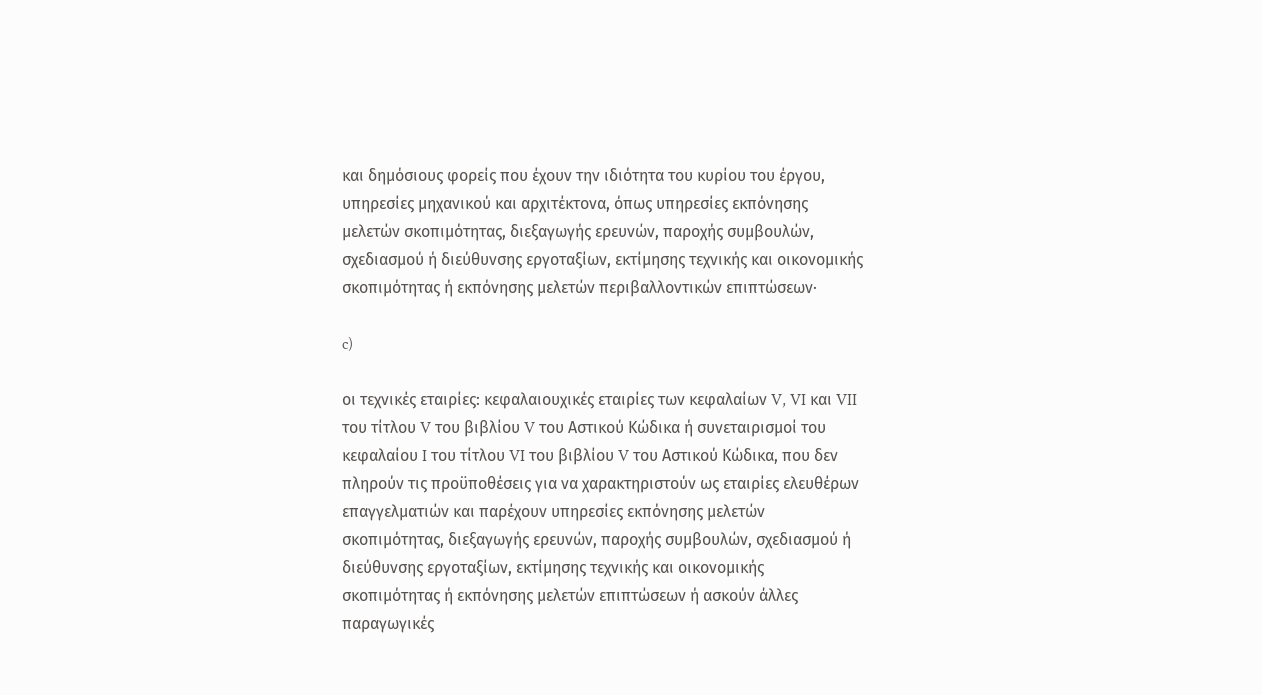και δημόσιους φορείς που έχουν την ιδιότητα του κυρίου του έργου, υπηρεσίες μηχανικού και αρχιτέκτονα, όπως υπηρεσίες εκπόνησης μελετών σκοπιμότητας, διεξαγωγής ερευνών, παροχής συμβουλών, σχεδιασμού ή διεύθυνσης εργοταξίων, εκτίμησης τεχνικής και οικονομικής σκοπιμότητας ή εκπόνησης μελετών περιβαλλοντικών επιπτώσεων·

c)

οι τεχνικές εταιρίες: κεφαλαιουχικές εταιρίες των κεφαλαίων V, VI και VII του τίτλου V του βιβλίου V του Αστικού Κώδικα ή συνεταιρισμοί του κεφαλαίου I του τίτλου VI του βιβλίου V του Αστικού Κώδικα, που δεν πληρούν τις προϋποθέσεις για να χαρακτηριστούν ως εταιρίες ελευθέρων επαγγελματιών και παρέχουν υπηρεσίες εκπόνησης μελετών σκοπιμότητας, διεξαγωγής ερευνών, παροχής συμβουλών, σχεδιασμού ή διεύθυνσης εργοταξίων, εκτίμησης τεχνικής και οικονομικής σκοπιμότητας ή εκπόνησης μελετών επιπτώσεων ή ασκούν άλλες παραγωγικές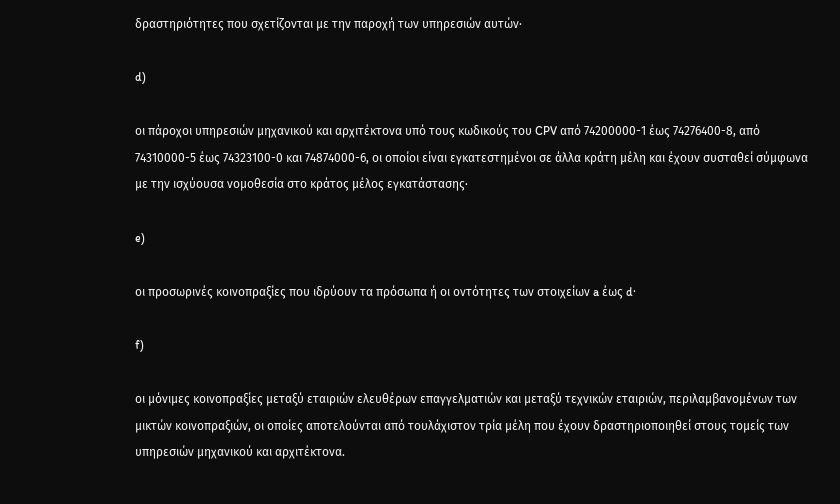δραστηριότητες που σχετίζονται με την παροχή των υπηρεσιών αυτών·

d)

οι πάροχοι υπηρεσιών μηχανικού και αρχιτέκτονα υπό τους κωδικούς του CPV από 74200000-1 έως 74276400-8, από 74310000-5 έως 74323100-0 και 74874000-6, οι οποίοι είναι εγκατεστημένοι σε άλλα κράτη μέλη και έχουν συσταθεί σύμφωνα με την ισχύουσα νομοθεσία στο κράτος μέλος εγκατάστασης·

e)

οι προσωρινές κοινοπραξίες που ιδρύουν τα πρόσωπα ή οι οντότητες των στοιχείων a έως d·

f)

οι μόνιμες κοινοπραξίες μεταξύ εταιριών ελευθέρων επαγγελματιών και μεταξύ τεχνικών εταιριών, περιλαμβανομένων των μικτών κοινοπραξιών, οι οποίες αποτελούνται από τουλάχιστον τρία μέλη που έχουν δραστηριοποιηθεί στους τομείς των υπηρεσιών μηχανικού και αρχιτέκτονα.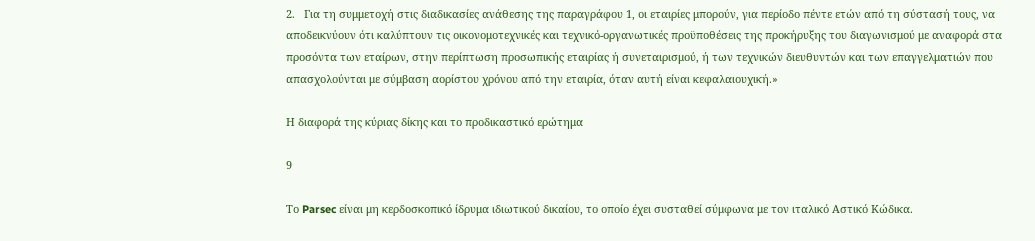2.   Για τη συμμετοχή στις διαδικασίες ανάθεσης της παραγράφου 1, οι εταιρίες μπορούν, για περίοδο πέντε ετών από τη σύστασή τους, να αποδεικνύουν ότι καλύπτουν τις οικονομοτεχνικές και τεχνικό-οργανωτικές προϋποθέσεις της προκήρυξης του διαγωνισμού με αναφορά στα προσόντα των εταίρων, στην περίπτωση προσωπικής εταιρίας ή συνεταιρισμού, ή των τεχνικών διευθυντών και των επαγγελματιών που απασχολούνται με σύμβαση αορίστου χρόνου από την εταιρία, όταν αυτή είναι κεφαλαιουχική.»

Η διαφορά της κύριας δίκης και το προδικαστικό ερώτημα

9

Το Parsec είναι μη κερδοσκοπικό ίδρυμα ιδιωτικού δικαίου, το οποίο έχει συσταθεί σύμφωνα με τον ιταλικό Αστικό Κώδικα.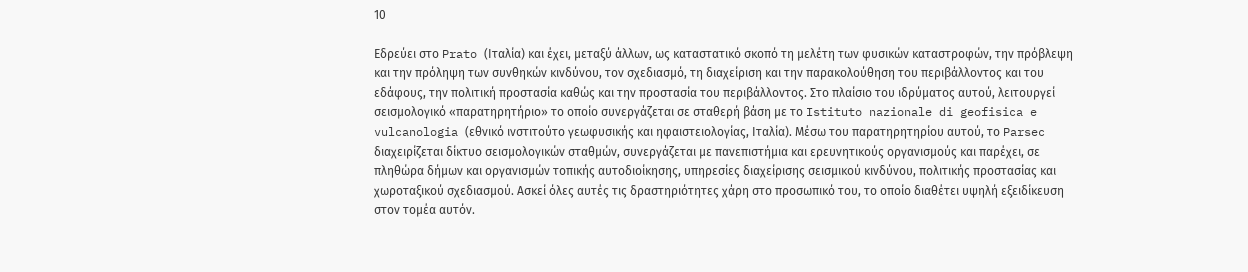10

Εδρεύει στο Prato (Ιταλία) και έχει, μεταξύ άλλων, ως καταστατικό σκοπό τη μελέτη των φυσικών καταστροφών, την πρόβλεψη και την πρόληψη των συνθηκών κινδύνου, τον σχεδιασμό, τη διαχείριση και την παρακολούθηση του περιβάλλοντος και του εδάφους, την πολιτική προστασία καθώς και την προστασία του περιβάλλοντος. Στο πλαίσιο του ιδρύματος αυτού, λειτουργεί σεισμολογικό «παρατηρητήριο» το οποίο συνεργάζεται σε σταθερή βάση με το Istituto nazionale di geofisica e vulcanologia (εθνικό ινστιτούτο γεωφυσικής και ηφαιστειολογίας, Ιταλία). Μέσω του παρατηρητηρίου αυτού, το Parsec διαχειρίζεται δίκτυο σεισμολογικών σταθμών, συνεργάζεται με πανεπιστήμια και ερευνητικούς οργανισμούς και παρέχει, σε πληθώρα δήμων και οργανισμών τοπικής αυτοδιοίκησης, υπηρεσίες διαχείρισης σεισμικού κινδύνου, πολιτικής προστασίας και χωροταξικού σχεδιασμού. Ασκεί όλες αυτές τις δραστηριότητες χάρη στο προσωπικό του, το οποίο διαθέτει υψηλή εξειδίκευση στον τομέα αυτόν.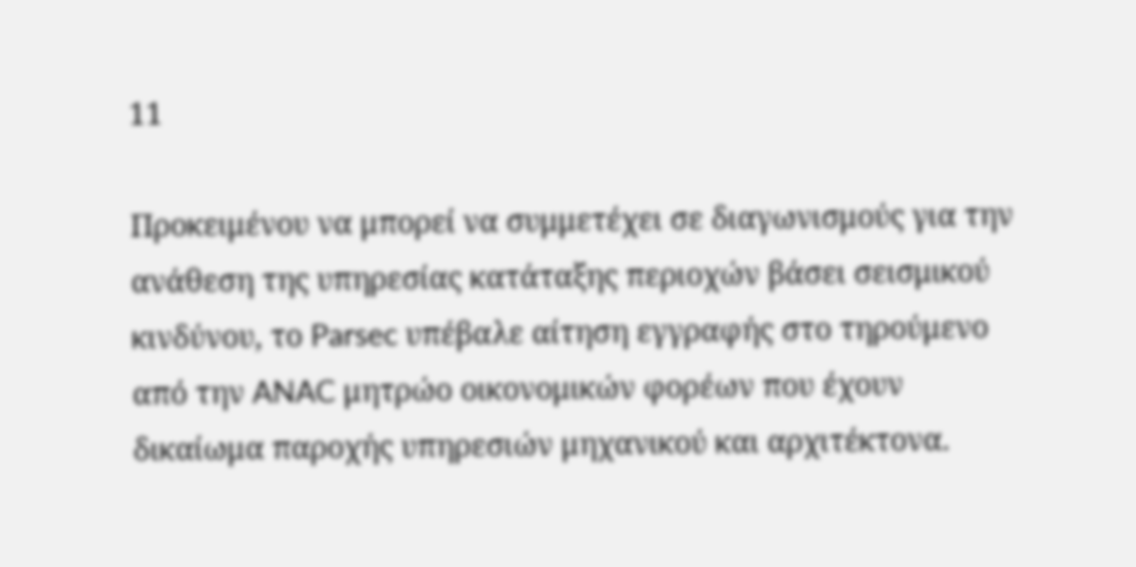11

Προκειμένου να μπορεί να συμμετέχει σε διαγωνισμούς για την ανάθεση της υπηρεσίας κατάταξης περιοχών βάσει σεισμικού κινδύνου, το Parsec υπέβαλε αίτηση εγγραφής στο τηρούμενο από την ANAC μητρώο οικονομικών φορέων που έχουν δικαίωμα παροχής υπηρεσιών μηχανικού και αρχιτέκτονα.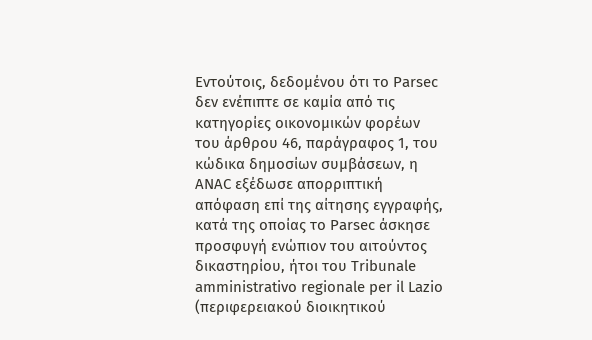Εντούτοις, δεδομένου ότι το Parsec δεν ενέπιπτε σε καμία από τις κατηγορίες οικονομικών φορέων του άρθρου 46, παράγραφος 1, του κώδικα δημοσίων συμβάσεων, η ANAC εξέδωσε απορριπτική απόφαση επί της αίτησης εγγραφής, κατά της οποίας το Parsec άσκησε προσφυγή ενώπιον του αιτούντος δικαστηρίου, ήτοι του Tribunale amministrativo regionale per il Lazio (περιφερειακού διοικητικού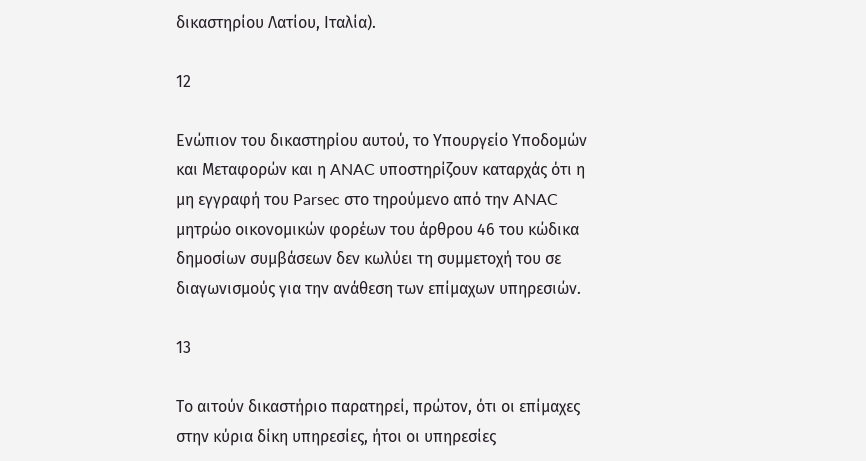δικαστηρίου Λατίου, Ιταλία).

12

Ενώπιον του δικαστηρίου αυτού, το Υπουργείο Υποδομών και Μεταφορών και η ANAC υποστηρίζουν καταρχάς ότι η μη εγγραφή του Parsec στο τηρούμενο από την ANAC μητρώο οικονομικών φορέων του άρθρου 46 του κώδικα δημοσίων συμβάσεων δεν κωλύει τη συμμετοχή του σε διαγωνισμούς για την ανάθεση των επίμαχων υπηρεσιών.

13

Το αιτούν δικαστήριο παρατηρεί, πρώτον, ότι οι επίμαχες στην κύρια δίκη υπηρεσίες, ήτοι οι υπηρεσίες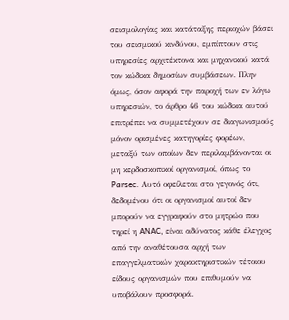σεισμολογίας και κατάταξης περιοχών βάσει του σεισμικού κινδύνου, εμπίπτουν στις υπηρεσίες αρχιτέκτονα και μηχανικού κατά τον κώδικα δημοσίων συμβάσεων. Πλην όμως, όσον αφορά την παροχή των εν λόγω υπηρεσιών, το άρθρο 46 του κώδικα αυτού επιτρέπει να συμμετέχουν σε διαγωνισμούς μόνον ορισμένες κατηγορίες φορέων, μεταξύ των οποίων δεν περιλαμβάνονται οι μη κερδοσκοπικοί οργανισμοί, όπως το Parsec. Αυτό οφείλεται στο γεγονός ότι, δεδομένου ότι οι οργανισμοί αυτοί δεν μπορούν να εγγραφούν στο μητρώο που τηρεί η ANAC, είναι αδύνατος κάθε έλεγχος από την αναθέτουσα αρχή των επαγγελματικών χαρακτηριστικών τέτοιου είδους οργανισμών που επιθυμούν να υποβάλουν προσφορά.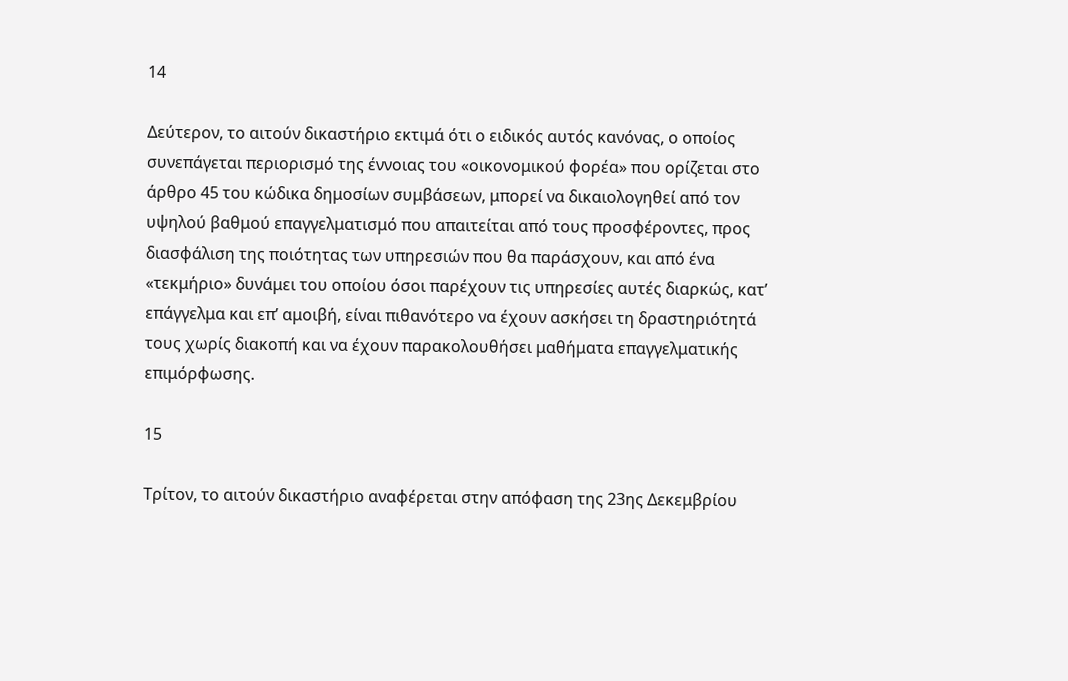14

Δεύτερον, το αιτούν δικαστήριο εκτιμά ότι ο ειδικός αυτός κανόνας, ο οποίος συνεπάγεται περιορισμό της έννοιας του «οικονομικού φορέα» που ορίζεται στο άρθρο 45 του κώδικα δημοσίων συμβάσεων, μπορεί να δικαιολογηθεί από τον υψηλού βαθμού επαγγελματισμό που απαιτείται από τους προσφέροντες, προς διασφάλιση της ποιότητας των υπηρεσιών που θα παράσχουν, και από ένα «τεκμήριο» δυνάμει του οποίου όσοι παρέχουν τις υπηρεσίες αυτές διαρκώς, κατ’ επάγγελμα και επ’ αμοιβή, είναι πιθανότερο να έχουν ασκήσει τη δραστηριότητά τους χωρίς διακοπή και να έχουν παρακολουθήσει μαθήματα επαγγελματικής επιμόρφωσης.

15

Τρίτον, το αιτούν δικαστήριο αναφέρεται στην απόφαση της 23ης Δεκεμβρίου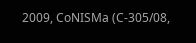2009, CoNISMa (C-305/08,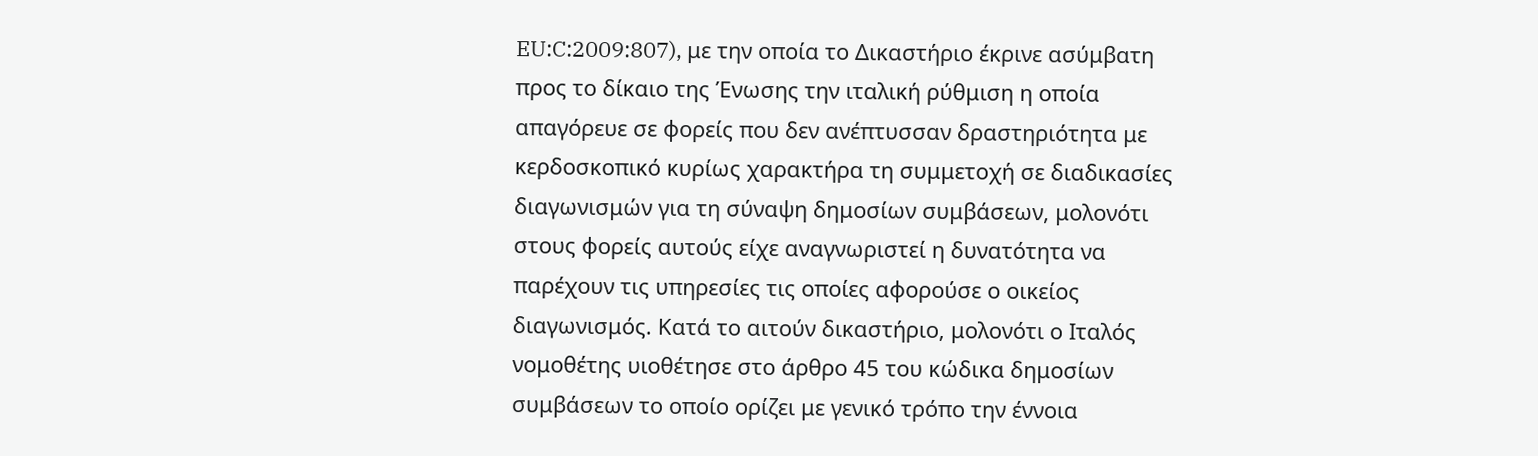EU:C:2009:807), με την οποία το Δικαστήριο έκρινε ασύμβατη προς το δίκαιο της Ένωσης την ιταλική ρύθμιση η οποία απαγόρευε σε φορείς που δεν ανέπτυσσαν δραστηριότητα με κερδοσκοπικό κυρίως χαρακτήρα τη συμμετοχή σε διαδικασίες διαγωνισμών για τη σύναψη δημοσίων συμβάσεων, μολονότι στους φορείς αυτούς είχε αναγνωριστεί η δυνατότητα να παρέχουν τις υπηρεσίες τις οποίες αφορούσε ο οικείος διαγωνισμός. Κατά το αιτούν δικαστήριο, μολονότι ο Ιταλός νομοθέτης υιοθέτησε στο άρθρο 45 του κώδικα δημοσίων συμβάσεων το οποίο ορίζει με γενικό τρόπο την έννοια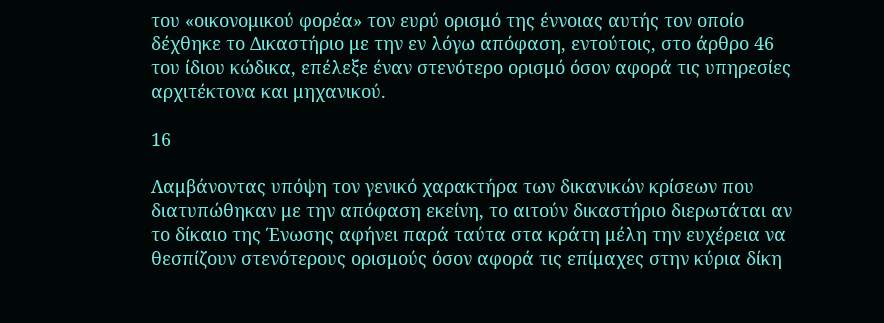του «οικονομικού φορέα» τον ευρύ ορισμό της έννοιας αυτής τον οποίο δέχθηκε το Δικαστήριο με την εν λόγω απόφαση, εντούτοις, στο άρθρο 46 του ίδιου κώδικα, επέλεξε έναν στενότερο ορισμό όσον αφορά τις υπηρεσίες αρχιτέκτονα και μηχανικού.

16

Λαμβάνοντας υπόψη τον γενικό χαρακτήρα των δικανικών κρίσεων που διατυπώθηκαν με την απόφαση εκείνη, το αιτούν δικαστήριο διερωτάται αν το δίκαιο της Ένωσης αφήνει παρά ταύτα στα κράτη μέλη την ευχέρεια να θεσπίζουν στενότερους ορισμούς όσον αφορά τις επίμαχες στην κύρια δίκη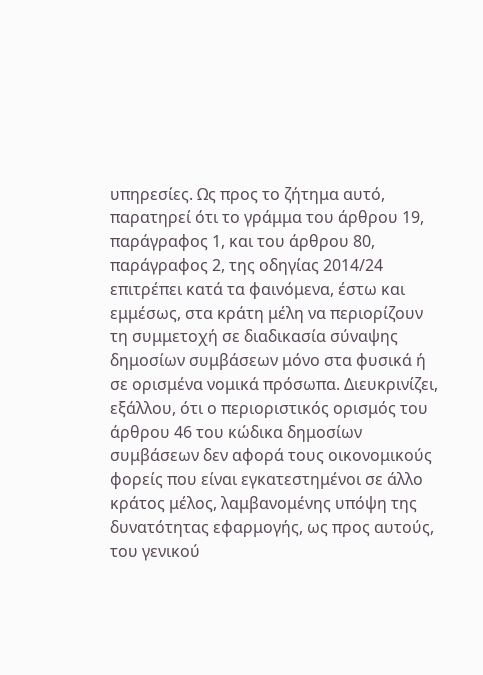υπηρεσίες. Ως προς το ζήτημα αυτό, παρατηρεί ότι το γράμμα του άρθρου 19, παράγραφος 1, και του άρθρου 80, παράγραφος 2, της οδηγίας 2014/24 επιτρέπει κατά τα φαινόμενα, έστω και εμμέσως, στα κράτη μέλη να περιορίζουν τη συμμετοχή σε διαδικασία σύναψης δημοσίων συμβάσεων μόνο στα φυσικά ή σε ορισμένα νομικά πρόσωπα. Διευκρινίζει, εξάλλου, ότι ο περιοριστικός ορισμός του άρθρου 46 του κώδικα δημοσίων συμβάσεων δεν αφορά τους οικονομικούς φορείς που είναι εγκατεστημένοι σε άλλο κράτος μέλος, λαμβανομένης υπόψη της δυνατότητας εφαρμογής, ως προς αυτούς, του γενικού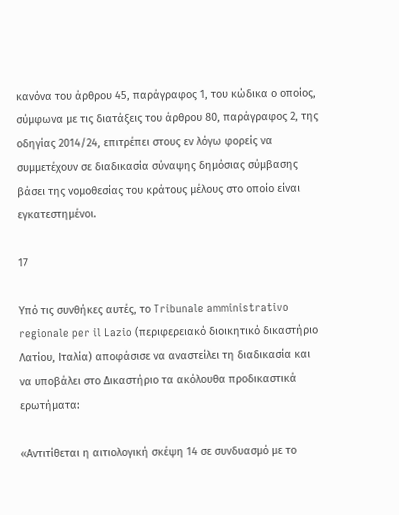κανόνα του άρθρου 45, παράγραφος 1, του κώδικα ο οποίος, σύμφωνα με τις διατάξεις του άρθρου 80, παράγραφος 2, της οδηγίας 2014/24, επιτρέπει στους εν λόγω φορείς να συμμετέχουν σε διαδικασία σύναψης δημόσιας σύμβασης βάσει της νομοθεσίας του κράτους μέλους στο οποίο είναι εγκατεστημένοι.

17

Υπό τις συνθήκες αυτές, το Tribunale amministrativo regionale per il Lazio (περιφερειακό διοικητικό δικαστήριο Λατίου, Ιταλία) αποφάσισε να αναστείλει τη διαδικασία και να υποβάλει στο Δικαστήριο τα ακόλουθα προδικαστικά ερωτήματα:

«Αντιτίθεται η αιτιολογική σκέψη 14 σε συνδυασμό με το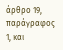άρθρο 19, παράγραφος 1, και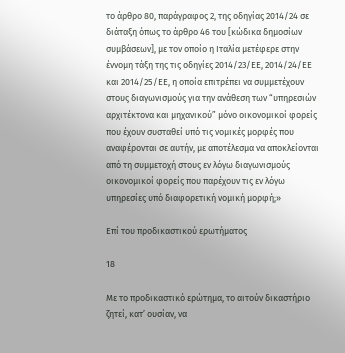το άρθρο 80, παράγραφος 2, της οδηγίας 2014/24 σε διάταξη όπως το άρθρο 46 του [κώδικα δημοσίων συμβάσεων], με τον οποίο η Ιταλία μετέφερε στην έννομη τάξη της τις οδηγίες 2014/23/ΕΕ, 2014/24/ΕΕ και 2014/25/ΕΕ, η οποία επιτρέπει να συμμετέχουν στους διαγωνισμούς για την ανάθεση των “υπηρεσιών αρχιτέκτονα και μηχανικού” μόνο οικονομικοί φορείς που έχουν συσταθεί υπό τις νομικές μορφές που αναφέρονται σε αυτήν, με αποτέλεσμα να αποκλείονται από τη συμμετοχή στους εν λόγω διαγωνισμούς οικονομικοί φορείς που παρέχουν τις εν λόγω υπηρεσίες υπό διαφορετική νομική μορφή;»

Επί του προδικαστικού ερωτήματος

18

Με το προδικαστικό ερώτημα, το αιτούν δικαστήριο ζητεί, κατ’ ουσίαν, να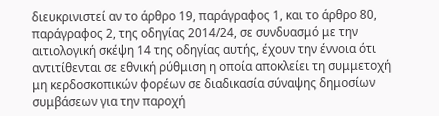διευκρινιστεί αν το άρθρο 19, παράγραφος 1, και το άρθρο 80, παράγραφος 2, της οδηγίας 2014/24, σε συνδυασμό με την αιτιολογική σκέψη 14 της οδηγίας αυτής, έχουν την έννοια ότι αντιτίθενται σε εθνική ρύθμιση η οποία αποκλείει τη συμμετοχή μη κερδοσκοπικών φορέων σε διαδικασία σύναψης δημοσίων συμβάσεων για την παροχή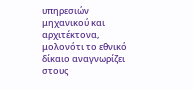υπηρεσιών μηχανικού και αρχιτέκτονα, μολονότι το εθνικό δίκαιο αναγνωρίζει στους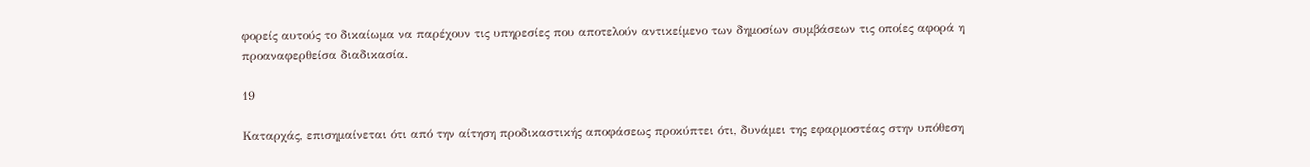φορείς αυτούς το δικαίωμα να παρέχουν τις υπηρεσίες που αποτελούν αντικείμενο των δημοσίων συμβάσεων τις οποίες αφορά η προαναφερθείσα διαδικασία.

19

Καταρχάς, επισημαίνεται ότι από την αίτηση προδικαστικής αποφάσεως προκύπτει ότι, δυνάμει της εφαρμοστέας στην υπόθεση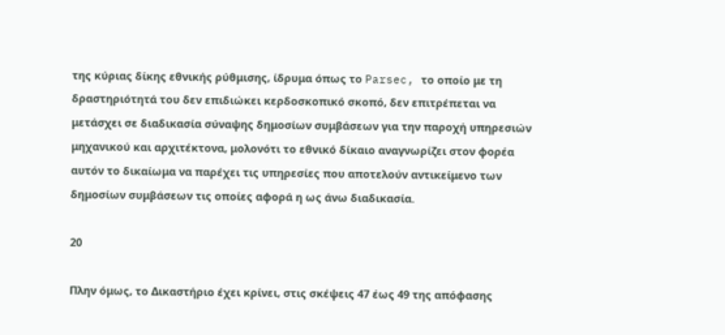της κύριας δίκης εθνικής ρύθμισης, ίδρυμα όπως το Parsec, το οποίο με τη δραστηριότητά του δεν επιδιώκει κερδοσκοπικό σκοπό, δεν επιτρέπεται να μετάσχει σε διαδικασία σύναψης δημοσίων συμβάσεων για την παροχή υπηρεσιών μηχανικού και αρχιτέκτονα, μολονότι το εθνικό δίκαιο αναγνωρίζει στον φορέα αυτόν το δικαίωμα να παρέχει τις υπηρεσίες που αποτελούν αντικείμενο των δημοσίων συμβάσεων τις οποίες αφορά η ως άνω διαδικασία.

20

Πλην όμως, το Δικαστήριο έχει κρίνει, στις σκέψεις 47 έως 49 της απόφασης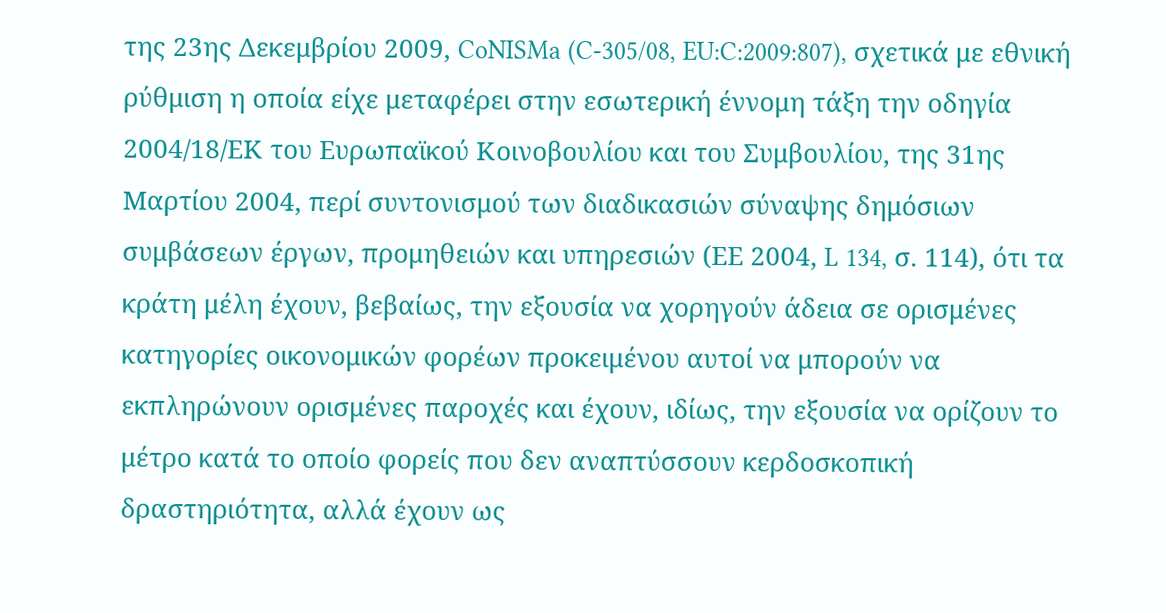της 23ης Δεκεμβρίου 2009, CoNISMa (C-305/08, EU:C:2009:807), σχετικά με εθνική ρύθμιση η οποία είχε μεταφέρει στην εσωτερική έννομη τάξη την οδηγία 2004/18/ΕΚ του Ευρωπαϊκού Κοινοβουλίου και του Συμβουλίου, της 31ης Μαρτίου 2004, περί συντονισμού των διαδικασιών σύναψης δημόσιων συμβάσεων έργων, προμηθειών και υπηρεσιών (ΕΕ 2004, L 134, σ. 114), ότι τα κράτη μέλη έχουν, βεβαίως, την εξουσία να χορηγούν άδεια σε ορισμένες κατηγορίες οικονομικών φορέων προκειμένου αυτοί να μπορούν να εκπληρώνουν ορισμένες παροχές και έχουν, ιδίως, την εξουσία να ορίζουν το μέτρο κατά το οποίο φορείς που δεν αναπτύσσουν κερδοσκοπική δραστηριότητα, αλλά έχουν ως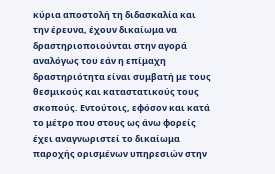κύρια αποστολή τη διδασκαλία και την έρευνα, έχουν δικαίωμα να δραστηριοποιούνται στην αγορά αναλόγως του εάν η επίμαχη δραστηριότητα είναι συμβατή με τους θεσμικούς και καταστατικούς τους σκοπούς. Εντούτοις, εφόσον και κατά το μέτρο που στους ως άνω φορείς έχει αναγνωριστεί το δικαίωμα παροχής ορισμένων υπηρεσιών στην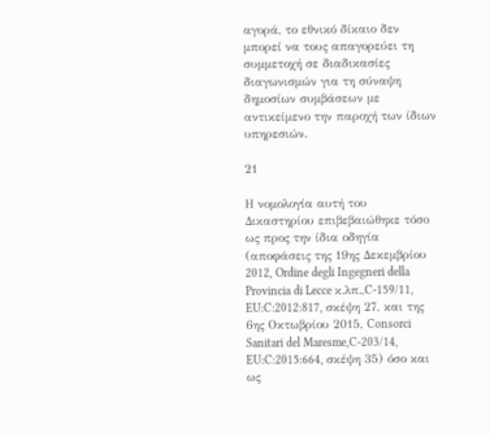αγορά, το εθνικό δίκαιο δεν μπορεί να τους απαγορεύει τη συμμετοχή σε διαδικασίες διαγωνισμών για τη σύναψη δημοσίων συμβάσεων με αντικείμενο την παροχή των ίδιων υπηρεσιών.

21

Η νομολογία αυτή του Δικαστηρίου επιβεβαιώθηκε τόσο ως προς την ίδια οδηγία (αποφάσεις της 19ης Δεκεμβρίου 2012, Ordine degli Ingegneri della Provincia di Lecce κ.λπ.,C-159/11, EU:C:2012:817, σκέψη 27, και της 6ης Οκτωβρίου 2015, Consorci Sanitari del Maresme,C-203/14, EU:C:2015:664, σκέψη 35) όσο και ως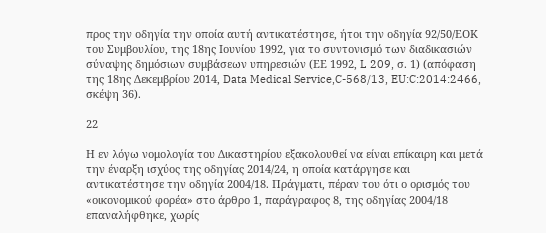προς την οδηγία την οποία αυτή αντικατέστησε, ήτοι την οδηγία 92/50/ΕΟΚ του Συμβουλίου, της 18ης Ιουνίου 1992, για το συντονισμό των διαδικασιών σύναψης δημόσιων συμβάσεων υπηρεσιών (ΕΕ 1992, L 209, σ. 1) (απόφαση της 18ης Δεκεμβρίου 2014, Data Medical Service,C-568/13, EU:C:2014:2466, σκέψη 36).

22

Η εν λόγω νομολογία του Δικαστηρίου εξακολουθεί να είναι επίκαιρη και μετά την έναρξη ισχύος της οδηγίας 2014/24, η οποία κατάργησε και αντικατέστησε την οδηγία 2004/18. Πράγματι, πέραν του ότι ο ορισμός του «οικονομικού φορέα» στο άρθρο 1, παράγραφος 8, της οδηγίας 2004/18 επαναλήφθηκε, χωρίς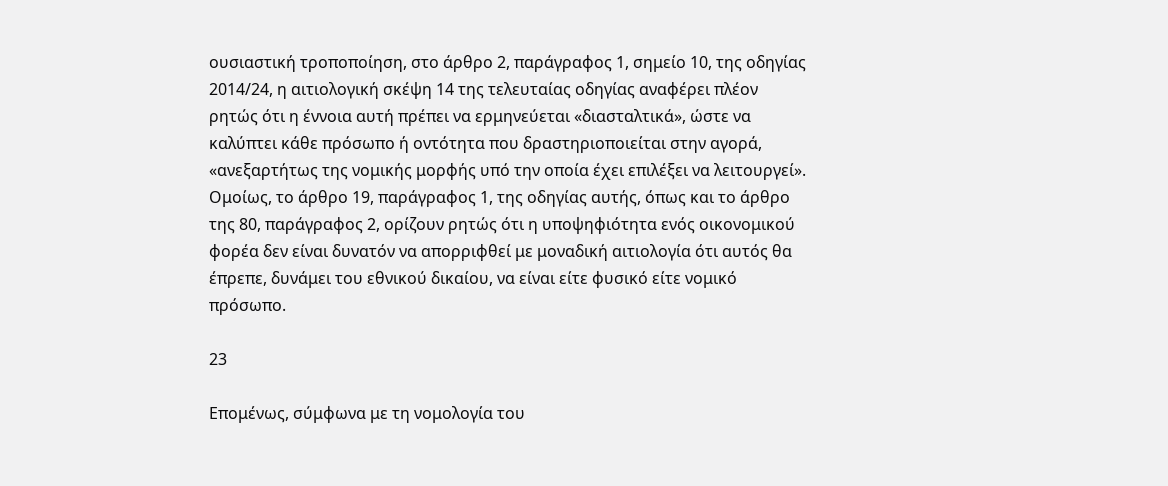ουσιαστική τροποποίηση, στο άρθρο 2, παράγραφος 1, σημείο 10, της οδηγίας 2014/24, η αιτιολογική σκέψη 14 της τελευταίας οδηγίας αναφέρει πλέον ρητώς ότι η έννοια αυτή πρέπει να ερμηνεύεται «διασταλτικά», ώστε να καλύπτει κάθε πρόσωπο ή οντότητα που δραστηριοποιείται στην αγορά, «ανεξαρτήτως της νομικής μορφής υπό την οποία έχει επιλέξει να λειτουργεί». Ομοίως, το άρθρο 19, παράγραφος 1, της οδηγίας αυτής, όπως και το άρθρο της 80, παράγραφος 2, ορίζουν ρητώς ότι η υποψηφιότητα ενός οικονομικού φορέα δεν είναι δυνατόν να απορριφθεί με μοναδική αιτιολογία ότι αυτός θα έπρεπε, δυνάμει του εθνικού δικαίου, να είναι είτε φυσικό είτε νομικό πρόσωπο.

23

Επομένως, σύμφωνα με τη νομολογία του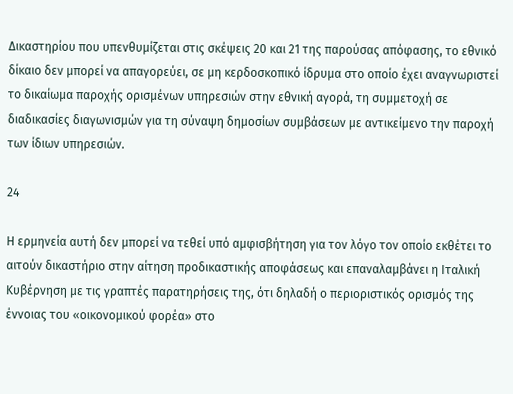Δικαστηρίου που υπενθυμίζεται στις σκέψεις 20 και 21 της παρούσας απόφασης, το εθνικό δίκαιο δεν μπορεί να απαγορεύει, σε μη κερδοσκοπικό ίδρυμα στο οποίο έχει αναγνωριστεί το δικαίωμα παροχής ορισμένων υπηρεσιών στην εθνική αγορά, τη συμμετοχή σε διαδικασίες διαγωνισμών για τη σύναψη δημοσίων συμβάσεων με αντικείμενο την παροχή των ίδιων υπηρεσιών.

24

Η ερμηνεία αυτή δεν μπορεί να τεθεί υπό αμφισβήτηση για τον λόγο τον οποίο εκθέτει το αιτούν δικαστήριο στην αίτηση προδικαστικής αποφάσεως και επαναλαμβάνει η Ιταλική Κυβέρνηση με τις γραπτές παρατηρήσεις της, ότι δηλαδή ο περιοριστικός ορισμός της έννοιας του «οικονομικού φορέα» στο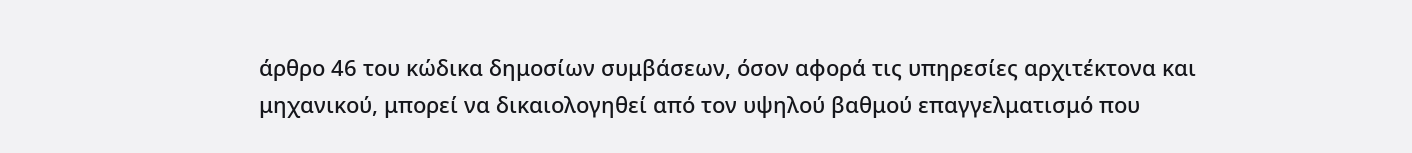άρθρο 46 του κώδικα δημοσίων συμβάσεων, όσον αφορά τις υπηρεσίες αρχιτέκτονα και μηχανικού, μπορεί να δικαιολογηθεί από τον υψηλού βαθμού επαγγελματισμό που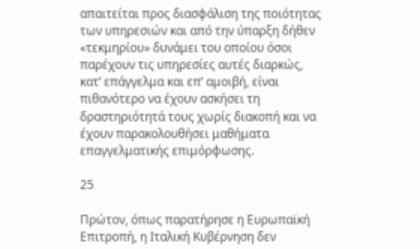απαιτείται προς διασφάλιση της ποιότητας των υπηρεσιών και από την ύπαρξη δήθεν «τεκμηρίου» δυνάμει του οποίου όσοι παρέχουν τις υπηρεσίες αυτές διαρκώς, κατ’ επάγγελμα και επ’ αμοιβή, είναι πιθανότερο να έχουν ασκήσει τη δραστηριότητά τους χωρίς διακοπή και να έχουν παρακολουθήσει μαθήματα επαγγελματικής επιμόρφωσης.

25

Πρώτον, όπως παρατήρησε η Ευρωπαϊκή Επιτροπή, η Ιταλική Κυβέρνηση δεν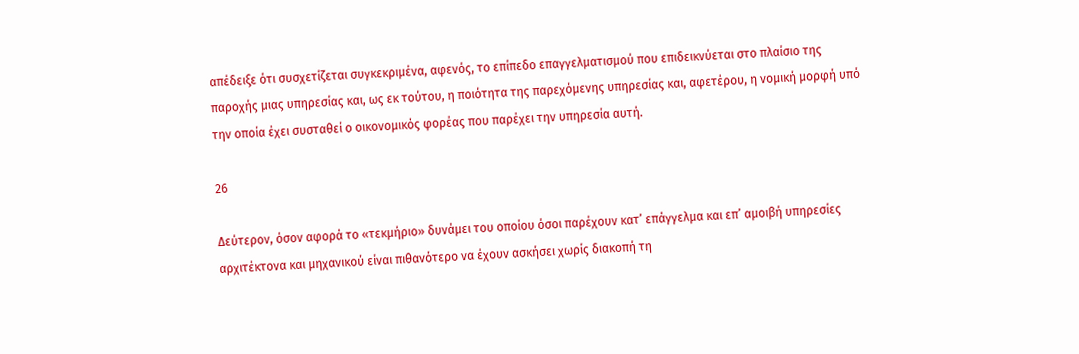απέδειξε ότι συσχετίζεται συγκεκριμένα, αφενός, το επίπεδο επαγγελματισμού που επιδεικνύεται στο πλαίσιο της παροχής μιας υπηρεσίας και, ως εκ τούτου, η ποιότητα της παρεχόμενης υπηρεσίας και, αφετέρου, η νομική μορφή υπό την οποία έχει συσταθεί ο οικονομικός φορέας που παρέχει την υπηρεσία αυτή.

26

Δεύτερον, όσον αφορά το «τεκμήριο» δυνάμει του οποίου όσοι παρέχουν κατ’ επάγγελμα και επ’ αμοιβή υπηρεσίες αρχιτέκτονα και μηχανικού είναι πιθανότερο να έχουν ασκήσει χωρίς διακοπή τη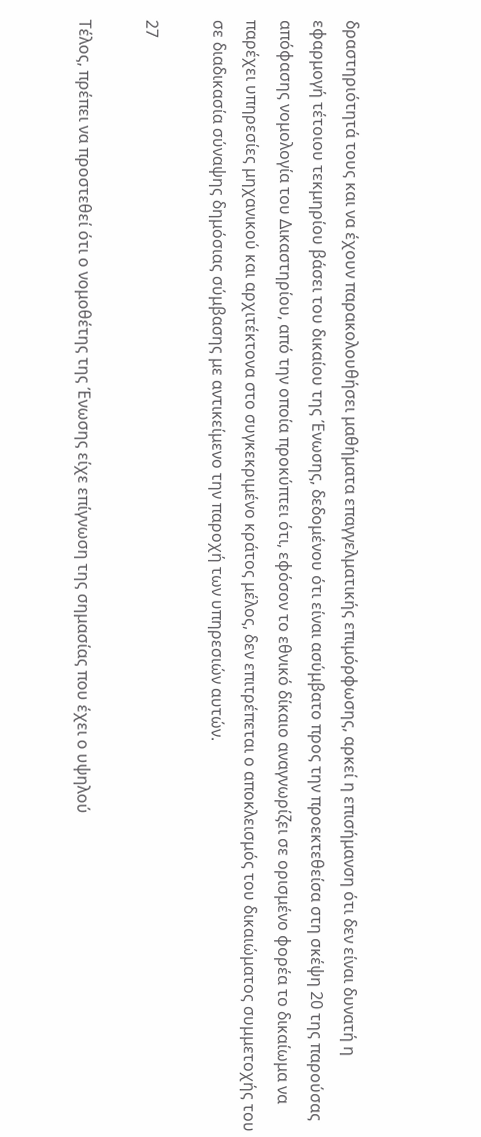δραστηριότητά τους και να έχουν παρακολουθήσει μαθήματα επαγγελματικής επιμόρφωσης, αρκεί η επισήμανση ότι δεν είναι δυνατή η εφαρμογή τέτοιου τεκμηρίου βάσει του δικαίου της Ένωσης, δεδομένου ότι είναι ασύμβατο προς την προεκτεθείσα στη σκέψη 20 της παρούσας απόφασης νομολογία του Δικαστηρίου, από την οποία προκύπτει ότι, εφόσον το εθνικό δίκαιο αναγνωρίζει σε ορισμένο φορέα το δικαίωμα να παρέχει υπηρεσίες μηχανικού και αρχιτέκτονα στο συγκεκριμένο κράτος μέλος, δεν επιτρέπεται ο αποκλεισμός του δικαιώματος συμμετοχής του σε διαδικασία σύναψης δημόσιας σύμβασης με αντικείμενο την παροχή των υπηρεσιών αυτών.

27

Τέλος, πρέπει να προστεθεί ότι ο νομοθέτης της Ένωσης είχε επίγνωση της σημασίας που έχει ο υψηλού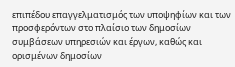επιπέδου επαγγελματισμός των υποψηφίων και των προσφερόντων στο πλαίσιο των δημοσίων συμβάσεων υπηρεσιών και έργων, καθώς και ορισμένων δημοσίων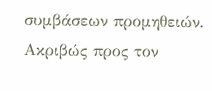συμβάσεων προμηθειών. Ακριβώς προς τον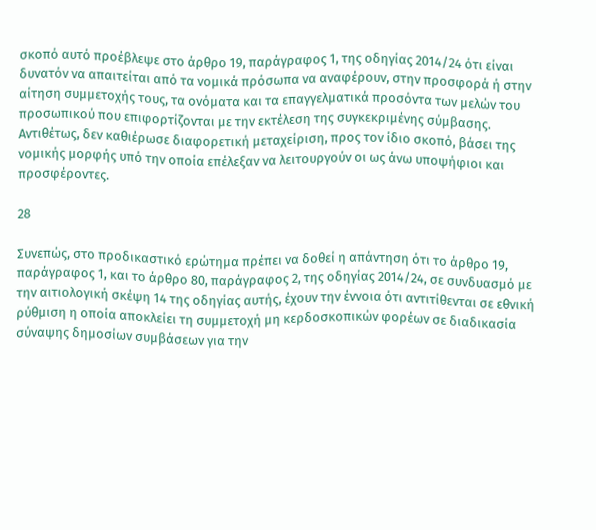σκοπό αυτό προέβλεψε στο άρθρο 19, παράγραφος 1, της οδηγίας 2014/24 ότι είναι δυνατόν να απαιτείται από τα νομικά πρόσωπα να αναφέρουν, στην προσφορά ή στην αίτηση συμμετοχής τους, τα ονόματα και τα επαγγελματικά προσόντα των μελών του προσωπικού που επιφορτίζονται με την εκτέλεση της συγκεκριμένης σύμβασης. Αντιθέτως, δεν καθιέρωσε διαφορετική μεταχείριση, προς τον ίδιο σκοπό, βάσει της νομικής μορφής υπό την οποία επέλεξαν να λειτουργούν οι ως άνω υποψήφιοι και προσφέροντες.

28

Συνεπώς, στο προδικαστικό ερώτημα πρέπει να δοθεί η απάντηση ότι το άρθρο 19, παράγραφος 1, και το άρθρο 80, παράγραφος 2, της οδηγίας 2014/24, σε συνδυασμό με την αιτιολογική σκέψη 14 της οδηγίας αυτής, έχουν την έννοια ότι αντιτίθενται σε εθνική ρύθμιση η οποία αποκλείει τη συμμετοχή μη κερδοσκοπικών φορέων σε διαδικασία σύναψης δημοσίων συμβάσεων για την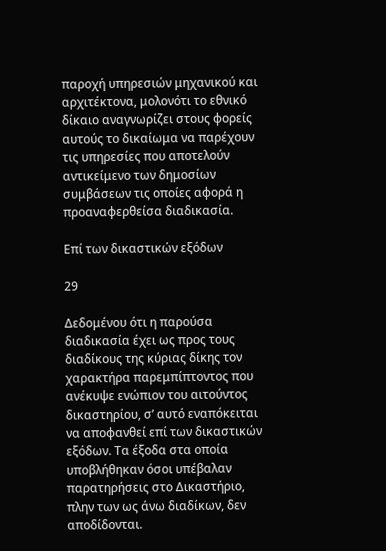παροχή υπηρεσιών μηχανικού και αρχιτέκτονα, μολονότι το εθνικό δίκαιο αναγνωρίζει στους φορείς αυτούς το δικαίωμα να παρέχουν τις υπηρεσίες που αποτελούν αντικείμενο των δημοσίων συμβάσεων τις οποίες αφορά η προαναφερθείσα διαδικασία.

Επί των δικαστικών εξόδων

29

Δεδομένου ότι η παρούσα διαδικασία έχει ως προς τους διαδίκους της κύριας δίκης τον χαρακτήρα παρεμπίπτοντος που ανέκυψε ενώπιον του αιτούντος δικαστηρίου, σ’ αυτό εναπόκειται να αποφανθεί επί των δικαστικών εξόδων. Τα έξοδα στα οποία υποβλήθηκαν όσοι υπέβαλαν παρατηρήσεις στο Δικαστήριο, πλην των ως άνω διαδίκων, δεν αποδίδονται.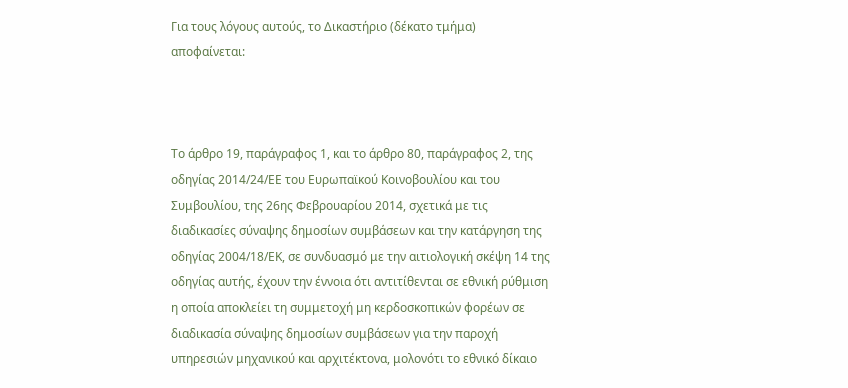Για τους λόγους αυτούς, το Δικαστήριο (δέκατο τμήμα) αποφαίνεται:



Το άρθρο 19, παράγραφος 1, και το άρθρο 80, παράγραφος 2, της οδηγίας 2014/24/ΕΕ του Ευρωπαϊκού Κοινοβουλίου και του Συμβουλίου, της 26ης Φεβρουαρίου 2014, σχετικά με τις διαδικασίες σύναψης δημοσίων συμβάσεων και την κατάργηση της οδηγίας 2004/18/ΕΚ, σε συνδυασμό με την αιτιολογική σκέψη 14 της οδηγίας αυτής, έχουν την έννοια ότι αντιτίθενται σε εθνική ρύθμιση η οποία αποκλείει τη συμμετοχή μη κερδοσκοπικών φορέων σε διαδικασία σύναψης δημοσίων συμβάσεων για την παροχή υπηρεσιών μηχανικού και αρχιτέκτονα, μολονότι το εθνικό δίκαιο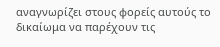αναγνωρίζει στους φορείς αυτούς το δικαίωμα να παρέχουν τις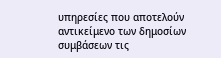υπηρεσίες που αποτελούν αντικείμενο των δημοσίων συμβάσεων τις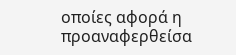οποίες αφορά η προαναφερθείσα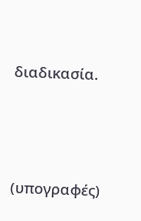διαδικασία.



(υπογραφές)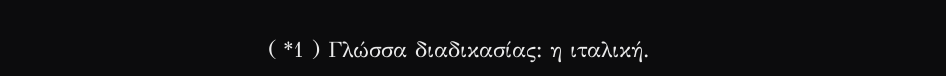( *1 ) Γλώσσα διαδικασίας: η ιταλική.